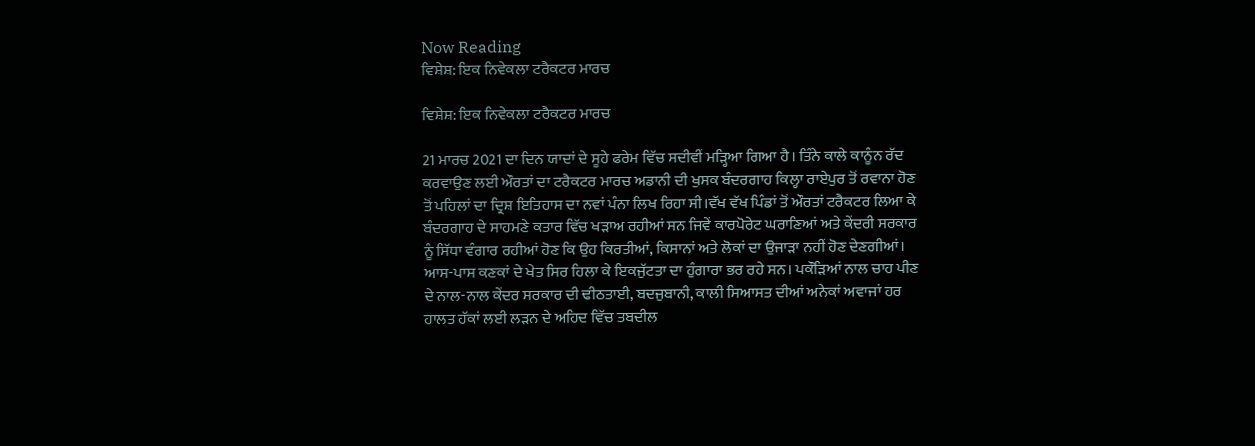Now Reading
ਵਿਸ਼ੇਸ਼: ਇਕ ਨਿਵੇਕਲਾ ਟਰੈਕਟਰ ਮਾਰਚ

ਵਿਸ਼ੇਸ਼: ਇਕ ਨਿਵੇਕਲਾ ਟਰੈਕਟਰ ਮਾਰਚ

21 ਮਾਰਚ 2021 ਦਾ ਦਿਨ ਯਾਦਾਂ ਦੇ ਸੂਹੇ ਫਰੇਮ ਵਿੱਚ ਸਦੀਵੀਂ ਮੜ੍ਹਿਆ ਗਿਆ ਹੈ। ਤਿੰਨੇ ਕਾਲੇ ਕਾਨੂੰਨ ਰੱਦ ਕਰਵਾਉਣ ਲਈ ਔਰਤਾਂ ਦਾ ਟਰੈਕਟਰ ਮਾਰਚ ਅਡਾਨੀ ਦੀ ਖੁਸਕ ਬੰਦਰਗਾਹ ਕਿਲ੍ਹਾ ਰਾਏਪੁਰ ਤੋਂ ਰਵਾਨਾ ਹੋਣ ਤੋਂ ਪਹਿਲਾਂ ਦਾ ਦ੍ਰਿਸ਼ ਇਤਿਹਾਸ ਦਾ ਨਵਾਂ ਪੰਨਾ ਲਿਖ ਰਿਹਾ ਸੀ।ਵੱਖ ਵੱਖ ਪਿੰਡਾਂ ਤੋਂ ਔਰਤਾਂ ਟਰੈਕਟਰ ਲਿਆ ਕੇ ਬੰਦਰਗਾਹ ਦੇ ਸਾਹਮਣੇ ਕਤਾਰ ਵਿੱਚ ਖੜਾਅ ਰਹੀਆਂ ਸਨ ਜਿਵੇਂ ਕਾਰਪੋਰੇਟ ਘਰਾਣਿਆਂ ਅਤੇ ਕੇਂਦਰੀ ਸਰਕਾਰ ਨੂੰ ਸਿੱਧਾ ਵੰਗਾਰ ਰਹੀਆਂ ਹੋਣ ਕਿ ਉਹ ਕਿਰਤੀਆਂ, ਕਿਸਾਨਾਂ ਅਤੇ ਲੋਕਾਂ ਦਾ ਉਜਾੜਾ ਨਹੀਂ ਹੋਣ ਦੇਣਗੀਆਂ। ਆਸ-ਪਾਸ ਕਣਕਾਂ ਦੇ ਖੇਤ ਸਿਰ ਹਿਲਾ ਕੇ ਇਕਜੁੱਟਤਾ ਦਾ ਹੁੰਗਾਰਾ ਭਰ ਰਹੇ ਸਨ। ਪਕੌੜਿਆਂ ਨਾਲ ਚਾਹ ਪੀਣ ਦੇ ਨਾਲ-ਨਾਲ ਕੇਂਦਰ ਸਰਕਾਰ ਦੀ ਢੀਠਤਾਈ, ਬਦਜੁਬਾਨੀ, ਕਾਲੀ ਸਿਆਸਤ ਦੀਆਂ ਅਨੇਕਾਂ ਅਵਾਜਾਂ ਹਰ ਹਾਲਤ ਹੱਕਾਂ ਲਈ ਲੜਨ ਦੇ ਅਹਿਦ ਵਿੱਚ ਤਬਦੀਲ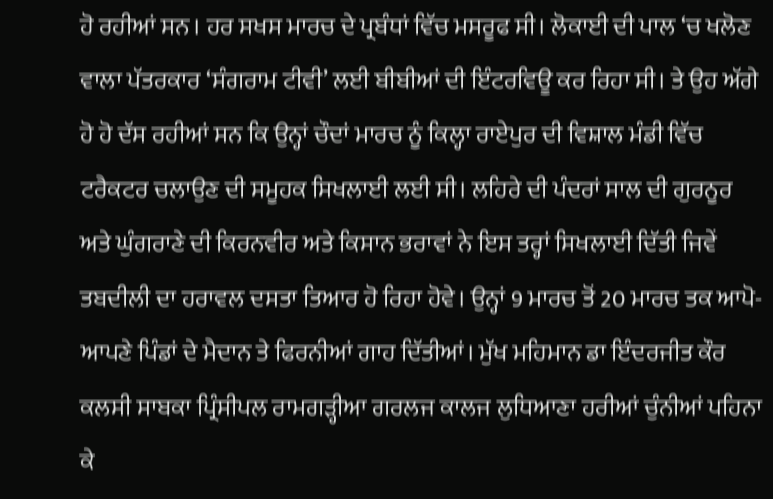ਹੋ ਰਹੀਆਂ ਸਨ। ਹਰ ਸਖਸ ਮਾਰਚ ਦੇ ਪ੍ਰਬੰਧਾਂ ਵਿੱਚ ਮਸਰੂਫ ਸੀ। ਲੋਕਾਈ ਦੀ ਪਾਲ ‘ਚ ਖਲੋਣ ਵਾਲਾ ਪੱਤਰਕਾਰ ‘ਸੰਗਰਾਮ ਟੀਵੀ’ ਲਈ ਬੀਬੀਆਂ ਦੀ ਇੰਟਰਵਿਊ ਕਰ ਰਿਹਾ ਸੀ। ਤੇ ਉਹ ਅੱਗੇ ਹੋ ਹੋ ਦੱਸ ਰਹੀਆਂ ਸਨ ਕਿ ਉਨ੍ਹਾਂ ਚੌਦਾਂ ਮਾਰਚ ਨੂੰ ਕਿਲ੍ਹਾ ਰਾਏਪੁਰ ਦੀ ਵਿਸ਼ਾਲ ਮੰਡੀ ਵਿੱਚ ਟਰੈਕਟਰ ਚਲਾਉਣ ਦੀ ਸਮੂਹਕ ਸਿਖਲਾਈ ਲਈ ਸੀ। ਲਹਿਰੇ ਦੀ ਪੰਦਰਾਂ ਸਾਲ ਦੀ ਗੁਰਨੂਰ ਅਤੇ ਘੁੰਗਰਾਣੇ ਦੀ ਕਿਰਨਵੀਰ ਅਤੇ ਕਿਸਾਨ ਭਰਾਵਾਂ ਨੇ ਇਸ ਤਰ੍ਹਾਂ ਸਿਖਲਾਈ ਦਿੱਤੀ ਜਿਵੇਂ ਤਬਦੀਲੀ ਦਾ ਹਰਾਵਲ ਦਸਤਾ ਤਿਆਰ ਹੋ ਰਿਹਾ ਹੋਵੇ। ਉਨ੍ਹਾਂ 9 ਮਾਰਚ ਤੋਂ 20 ਮਾਰਚ ਤਕ ਆਪੋ-ਆਪਣੇ ਪਿੰਡਾਂ ਦੇ ਮੈਦਾਨ ਤੇ ਫਿਰਨੀਆਂ ਗਾਹ ਦਿੱਤੀਆਂ। ਮੁੱਖ ਮਹਿਮਾਨ ਡਾ ਇੰਦਰਜੀਤ ਕੌਰ ਕਲਸੀ ਸਾਬਕਾ ਪ੍ਰਿੰਸੀਪਲ ਰਾਮਗੜ੍ਹੀਆ ਗਰਲਜ ਕਾਲਜ ਲੁਧਿਆਣਾ ਹਰੀਆਂ ਚੁੰਨੀਆਂ ਪਹਿਨਾ ਕੇ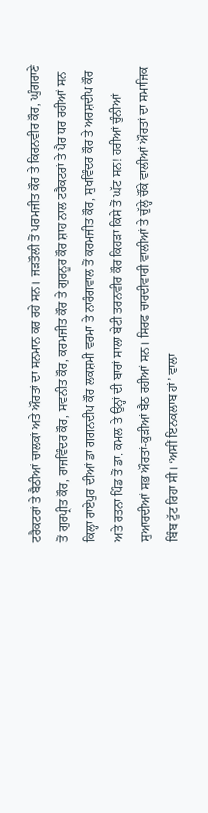ਟਰੈਕਟਰਾਂ ਤੇ ਬੈਠੀਆਂ ਚਾਲਕਾਂ ਅਤੇ ਔਰਤਾਂ ਦਾ ਸਨਮਾਨ ਕਰ ਰਹੇ ਸਨ। ਜੜਤੌਲੀ ਤੋਂ ਪਰਮਜੀਤ ਕੌਰ ਤੇ ਕਿਰਨਵੀਰ ਕੌਰ, ਘੁੰਗਰਾਣੇ ਤੋਂ ਗੁਰਪ੍ਰੀਤ ਕੌਰ, ਰਾਜਵਿੰਦਰ ਕੌਰ, ਸਵਨੀਤ ਕੌਰ, ਕਰਮਜੀਤ ਕੌਰ ਤੇ ਗੁਰਨੂਰ ਕੌਰ ਸ਼ਾਹ ਨਾਲ ਟਰੈਕਟਰਾਂ ਤੇ ਪੈਰ ਧਰ ਰਹੀਆਂ ਸਨ ਕਿਲ੍ਹਾ ਰਾਏਪੁਰ ਦੀਆਂ ਡਾ ਗਗਨਦੀਪ ਕੌਰ ਲਕਸ਼ਮੀ ਵਰਮਾ ਤੇ ਨਾਰੰਗਵਾਲ ਤੋਂ ਕਰਮਜੀਤ ਕੌਰ, ਸੁਖਵਿੰਦਰ ਕੌਰ ਤੇ ਅਰਸ਼ਦੀਪ ਕੌਰ ਅਤੇ ਰਤਨਾ ਪਿੰਡ ਤੋਂ ਡਾ. ਕਮਲ ਤੇ ਉਨ੍ਹਾਂ ਦੀ ਬਾਰਾਂ ਸਾਲਾ ਬੇਟੀ ਤਰਨਵੀਰ ਕੌਰ ਕਿਹੜਾ ਕਿਸੇ ਤੋਂ ਘੱਟ ਸਨ! ਹਰੀਆਂ ਚੁੰਨੀਆਂ ਸੁਆਰਦੀਆਂ ਸਭ ਔਰਤਾਂ-ਕੁੜੀਆਂ ਬੈਠ ਰਹੀਆਂ ਸਨ। ਸਿਰਫ ਚਾਰਦੀਵਾਰੀ ਵਾਲੀਆਂ ਤੇ ਚੁੱਲ੍ਹੇ ਚੌਂਕੇ ਵਾਲੀਆਂ ਔਰਤਾਂ ਦਾ ਸਮਾਜਿਕ ਬਿੰਬ ਟੁੱਟ ਰਿਹਾ ਸੀ। ‘ਅਸੀਂ ਇਨਕਲਾਬ ਹਾਂ’ ਵਾਲਾ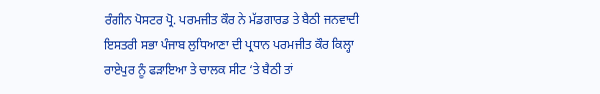ਰੰਗੀਨ ਪੋਸਟਰ ਪ੍ਰੋ. ਪਰਮਜੀਤ ਕੌਰ ਨੇ ਮੱਡਗਾਰਡ ਤੇ ਬੈਠੀ ਜਨਵਾਦੀ ਇਸਤਰੀ ਸਭਾ ਪੰਜਾਬ ਲੁਧਿਆਣਾ ਦੀ ਪ੍ਰਧਾਨ ਪਰਮਜੀਤ ਕੌਰ ਕਿਲ੍ਹਾ ਰਾਏਪੁਰ ਨੂੰ ਫੜਾਇਆ ਤੇ ਚਾਲਕ ਸੀਟ ‘ਤੇ ਬੈਠੀ ਤਾਂ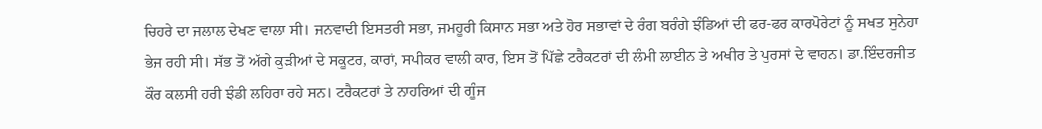ਚਿਹਰੇ ਦਾ ਜਲਾਲ ਦੇਖਣ ਵਾਲਾ ਸੀ। ਜਨਵਾਦੀ ਇਸਤਰੀ ਸਭਾ, ਜਮਹੂਰੀ ਕਿਸਾਨ ਸਭਾ ਅਤੇ ਹੋਰ ਸਭਾਵਾਂ ਦੇ ਰੰਗ ਬਰੰਗੇ ਝੰਡਿਆਂ ਦੀ ਫਰ-ਫਰ ਕਾਰਪੋਰੇਟਾਂ ਨੂੰ ਸਖਤ ਸੁਨੇਹਾ ਭੇਜ ਰਹੀ ਸੀ। ਸੱਭ ਤੋਂ ਅੱਗੇ ਕੁੜੀਆਂ ਦੇ ਸਕੂਟਰ, ਕਾਰਾਂ, ਸਪੀਕਰ ਵਾਲੀ ਕਾਰ, ਇਸ ਤੋਂ ਪਿੱਛੇ ਟਰੈਕਟਰਾਂ ਦੀ ਲੰਮੀ ਲਾਈਨ ਤੇ ਅਖੀਰ ਤੇ ਪੁਰਸਾਂ ਦੇ ਵਾਹਨ। ਡਾ.ਇੰਦਰਜੀਤ ਕੌਰ ਕਲਸੀ ਹਰੀ ਝੰਡੀ ਲਹਿਰਾ ਰਹੇ ਸਨ। ਟਰੈਕਟਰਾਂ ਤੇ ਨਾਹਰਿਆਂ ਦੀ ਗੂੰਜ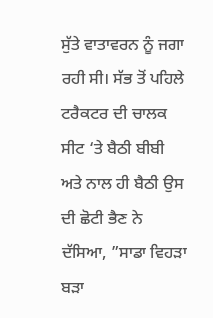ਸੁੱਤੇ ਵਾਤਾਵਰਨ ਨੂੰ ਜਗਾ ਰਹੀ ਸੀ। ਸੱਭ ਤੋਂ ਪਹਿਲੇ ਟਰੈਕਟਰ ਦੀ ਚਾਲਕ ਸੀਟ ‘ਤੇ ਬੈਠੀ ਬੀਬੀ ਅਤੇ ਨਾਲ ਹੀ ਬੈਠੀ ਉਸ ਦੀ ਛੋਟੀ ਭੈਣ ਨੇ ਦੱਸਿਆ, ”ਸਾਡਾ ਵਿਹੜਾ ਬੜਾ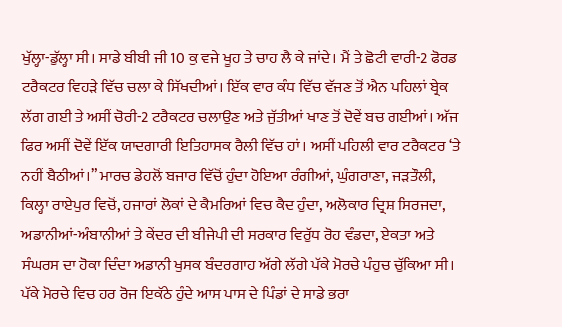ਖੁੱਲ੍ਹਾ-ਡੁੱਲ੍ਹਾ ਸੀ। ਸਾਡੇ ਬੀਬੀ ਜੀ 10 ਕੁ ਵਜੇ ਖੂਹ ਤੇ ਚਾਹ ਲੈ ਕੇ ਜਾਂਦੇ। ਮੈਂ ਤੇ ਛੋਟੀ ਵਾਰੀ-2 ਫੋਰਡ ਟਰੈਕਟਰ ਵਿਹੜੇ ਵਿੱਚ ਚਲਾ ਕੇ ਸਿੱਖਦੀਆਂ। ਇੱਕ ਵਾਰ ਕੰਧ ਵਿੱਚ ਵੱਜਣ ਤੋਂ ਐਨ ਪਹਿਲਾਂ ਬ੍ਰੇਕ ਲੱਗ ਗਈ ਤੇ ਅਸੀਂ ਚੋਰੀ-2 ਟਰੈਕਟਰ ਚਲਾਉਣ ਅਤੇ ਜੁੱਤੀਆਂ ਖਾਣ ਤੋਂ ਦੋਵੇਂ ਬਚ ਗਈਆਂ। ਅੱਜ ਫਿਰ ਅਸੀਂ ਦੋਵੇਂ ਇੱਕ ਯਾਦਗਾਰੀ ਇਤਿਹਾਸਕ ਰੈਲੀ ਵਿੱਚ ਹਾਂ। ਅਸੀਂ ਪਹਿਲੀ ਵਾਰ ਟਰੈਕਟਰ ‘ਤੇ ਨਹੀਂ ਬੈਠੀਆਂ।” ਮਾਰਚ ਡੇਹਲੋਂ ਬਜਾਰ ਵਿੱਚੋਂ ਹੁੰਦਾ ਹੋਇਆ ਰੰਗੀਆਂ, ਘੁੰਗਰਾਣਾ, ਜੜਤੌਲੀ, ਕਿਲ੍ਹਾ ਰਾਏਪੁਰ ਵਿਚੋਂ, ਹਜਾਰਾਂ ਲੋਕਾਂ ਦੇ ਕੈਮਰਿਆਂ ਵਿਚ ਕੈਦ ਹੁੰਦਾ, ਅਲੋਕਾਰ ਦ੍ਰਿਸ਼ ਸਿਰਜਦਾ, ਅਡਾਨੀਆਂ-ਅੰਬਾਨੀਆਂ ਤੇ ਕੇਂਦਰ ਦੀ ਬੀਜੇਪੀ ਦੀ ਸਰਕਾਰ ਵਿਰੁੱਧ ਰੋਹ ਵੰਡਦਾ, ਏਕਤਾ ਅਤੇ ਸੰਘਰਸ ਦਾ ਹੋਕਾ ਦਿੰਦਾ ਅਡਾਨੀ ਖੁਸਕ ਬੰਦਰਗਾਹ ਅੱਗੇ ਲੱਗੇ ਪੱਕੇ ਮੋਰਚੇ ਪੰਹੁਚ ਚੁੱਕਿਆ ਸੀ। ਪੱਕੇ ਮੋਰਚੇ ਵਿਚ ਹਰ ਰੋਜ ਇਕੱਠੇ ਹੁੰਦੇ ਆਸ ਪਾਸ ਦੇ ਪਿੰਡਾਂ ਦੇ ਸਾਡੇ ਭਰਾ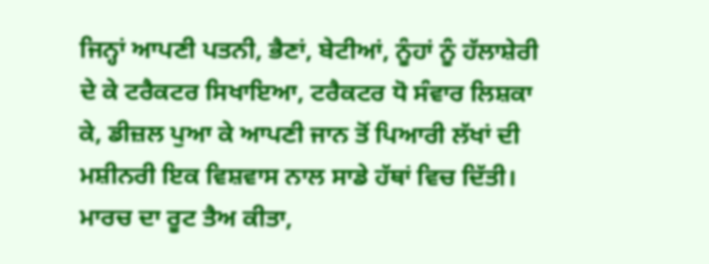ਜਿਨ੍ਹਾਂ ਆਪਣੀ ਪਤਨੀ, ਭੈਣਾਂ, ਬੇਟੀਆਂ, ਨੂੰਹਾਂ ਨੂੰ ਹੱਲਾਸ਼ੇਰੀ ਦੇ ਕੇ ਟਰੈਕਟਰ ਸਿਖਾਇਆ, ਟਰੈਕਟਰ ਧੋ ਸੰਵਾਰ ਲਿਸ਼ਕਾ ਕੇ, ਡੀਜ਼ਲ ਪੁਆ ਕੇ ਆਪਣੀ ਜਾਨ ਤੋਂ ਪਿਆਰੀ ਲੱਖਾਂ ਦੀ ਮਸ਼ੀਨਰੀ ਇਕ ਵਿਸ਼ਵਾਸ ਨਾਲ ਸਾਡੇ ਹੱਥਾਂ ਵਿਚ ਦਿੱਤੀ। ਮਾਰਚ ਦਾ ਰੂਟ ਤੈਅ ਕੀਤਾ,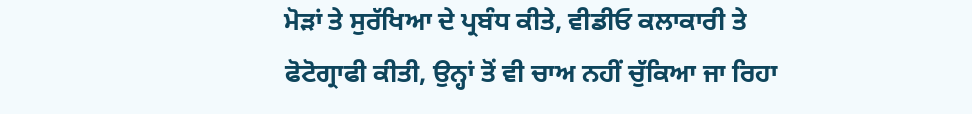ਮੋੜਾਂ ਤੇ ਸੁਰੱਖਿਆ ਦੇ ਪ੍ਰਬੰਧ ਕੀਤੇ, ਵੀਡੀਓ ਕਲਾਕਾਰੀ ਤੇ ਫੋਟੋਗ੍ਰਾਫੀ ਕੀਤੀ, ਉਨ੍ਹਾਂ ਤੋਂ ਵੀ ਚਾਅ ਨਹੀਂ ਚੁੱਕਿਆ ਜਾ ਰਿਹਾ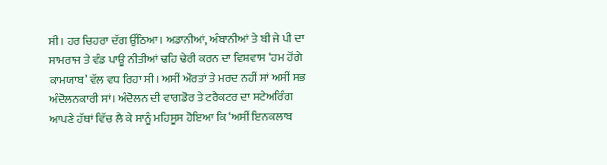ਸੀ। ਹਰ ਚਿਹਰਾ ਦੱਗ ਉੱਠਿਆ। ਅਡਾਨੀਆਂ, ਅੰਬਾਨੀਆਂ ਤੇ ਬੀ ਜੇ ਪੀ ਦਾ ਸਾਮਰਾਜ ਤੇ ਵੰਡ ਪਾਊ ਨੀਤੀਆਂ ਢਹਿ ਢੇਰੀ ਕਰਨ ਦਾ ਵਿਸ਼ਵਾਸ ‘ਹਮ ਹੋਂਗੇ ਕਾਮਯਾਬ’ ਵੱਲ ਵਧ ਰਿਹਾ ਸੀ। ਅਸੀਂ ਔਰਤਾਂ ਤੇ ਮਰਦ ਨਹੀਂ ਸਾਂ ਅਸੀਂ ਸਭ ਅੰਦੋਲਨਕਾਰੀ ਸਾਂ। ਅੰਦੋਲਨ ਦੀ ਵਾਗਡੋਰ ਤੇ ਟਰੈਕਟਰ ਦਾ ਸਟੇਅਰਿੰਗ ਆਪਣੇ ਹੱਥਾਂ ਵਿੱਚ ਲੈ ਕੇ ਸਾਨੂੰ ਮਹਿਸੂਸ ਹੋਇਆ ਕਿ ‘ਅਸੀਂ ਇਨਕਲਾਬ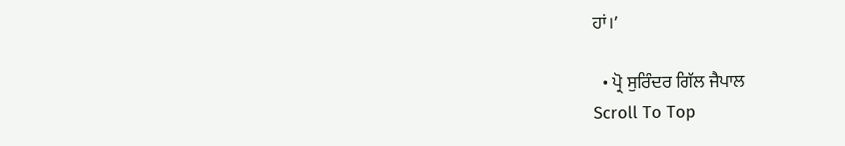ਹਾਂ।’

  • ਪ੍ਰੋ ਸੁਰਿੰਦਰ ਗਿੱਲ ਜੈਪਾਲ
Scroll To Top